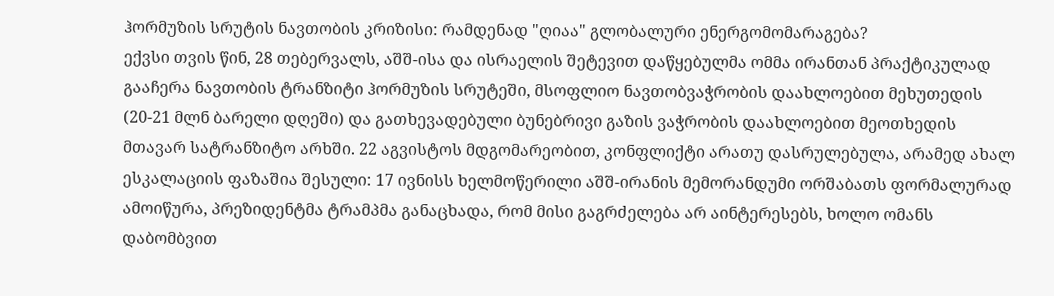ჰორმუზის სრუტის ნავთობის კრიზისი: რამდენად "ღიაა" გლობალური ენერგომომარაგება?
ექვსი თვის წინ, 28 თებერვალს, აშშ-ისა და ისრაელის შეტევით დაწყებულმა ომმა ირანთან პრაქტიკულად გააჩერა ნავთობის ტრანზიტი ჰორმუზის სრუტეში, მსოფლიო ნავთობვაჭრობის დაახლოებით მეხუთედის (20-21 მლნ ბარელი დღეში) და გათხევადებული ბუნებრივი გაზის ვაჭრობის დაახლოებით მეოთხედის მთავარ სატრანზიტო არხში. 22 აგვისტოს მდგომარეობით, კონფლიქტი არათუ დასრულებულა, არამედ ახალ ესკალაციის ფაზაშია შესული: 17 ივნისს ხელმოწერილი აშშ-ირანის მემორანდუმი ორშაბათს ფორმალურად ამოიწურა, პრეზიდენტმა ტრამპმა განაცხადა, რომ მისი გაგრძელება არ აინტერესებს, ხოლო ომანს დაბომბვით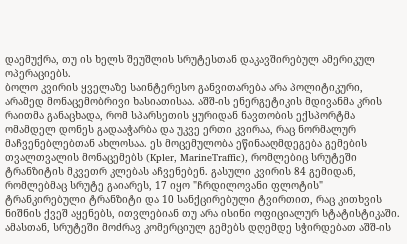დაემუქრა, თუ ის ხელს შეუშლის სრუტესთან დაკავშირებულ ამერიკულ ოპერაციებს.
ბოლო კვირის ყველაზე საინტერესო განვითარება არა პოლიტიკური, არამედ მონაცემობრივი ხასიათისაა. აშშ-ის ენერგეტიკის მდივანმა კრის რაითმა განაცხადა, რომ სპარსეთის ყურიდან ნავთობის ექსპორტმა ომამდელ დონეს გადააჭარბა და უკვე ერთი კვირაა, რაც ნორმალურ მაჩვენებლებთან ახლოსაა. ეს მოცემულობა ეწინააღმდეგება გემების თვალთვალის მონაცემებს (Kpler, MarineTraffic), რომლებიც სრუტეში ტრანზიტის მკვეთრ კლებას აჩვენებენ. გასული კვირის 84 გემიდან, რომლებმაც სრუტე გაიარეს, 17 იყო "ჩრდილოვანი ფლოტის" ტრანკირებული ტრანზიტი და 10 სანქცირებული ტვირთით, რაც კითხვის ნიშნის ქვეშ აყენებს, ითვლებიან თუ არა ისინი ოფიციალურ სტატისტიკაში. ამასთან, სრუტეში მოძრავ კომერციულ გემებს დღემდე სჭირდებათ აშშ-ის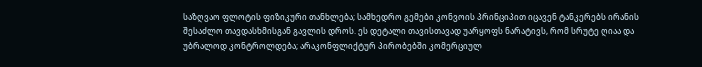საზღვაო ფლოტის ფიზიკური თანხლება; სამხედრო გემები კონვოის პრინციპით იცავენ ტანკერებს ირანის შესაძლო თავდასხმისგან გავლის დროს. ეს დეტალი თავისთავად უარყოფს ნარატივს, რომ სრუტე ღიაა და უბრალოდ კონტროლდება; არაკონფლიქტურ პირობებში კომერციულ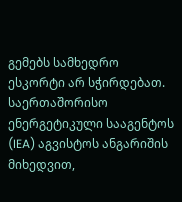გემებს სამხედრო ესკორტი არ სჭირდებათ.
საერთაშორისო ენერგეტიკული სააგენტოს (IEA) აგვისტოს ანგარიშის მიხედვით,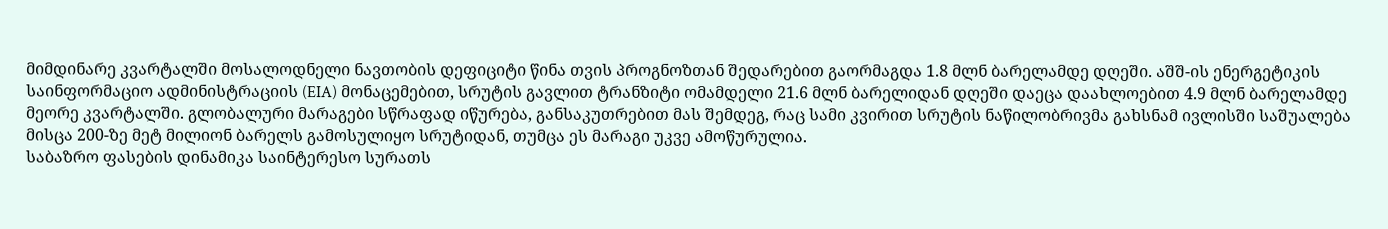მიმდინარე კვარტალში მოსალოდნელი ნავთობის დეფიციტი წინა თვის პროგნოზთან შედარებით გაორმაგდა 1.8 მლნ ბარელამდე დღეში. აშშ-ის ენერგეტიკის საინფორმაციო ადმინისტრაციის (EIA) მონაცემებით, სრუტის გავლით ტრანზიტი ომამდელი 21.6 მლნ ბარელიდან დღეში დაეცა დაახლოებით 4.9 მლნ ბარელამდე მეორე კვარტალში. გლობალური მარაგები სწრაფად იწურება, განსაკუთრებით მას შემდეგ, რაც სამი კვირით სრუტის ნაწილობრივმა გახსნამ ივლისში საშუალება მისცა 200-ზე მეტ მილიონ ბარელს გამოსულიყო სრუტიდან, თუმცა ეს მარაგი უკვე ამოწურულია.
საბაზრო ფასების დინამიკა საინტერესო სურათს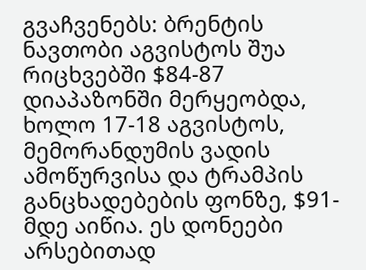გვაჩვენებს: ბრენტის ნავთობი აგვისტოს შუა რიცხვებში $84-87 დიაპაზონში მერყეობდა, ხოლო 17-18 აგვისტოს, მემორანდუმის ვადის ამოწურვისა და ტრამპის განცხადებების ფონზე, $91-მდე აიწია. ეს დონეები არსებითად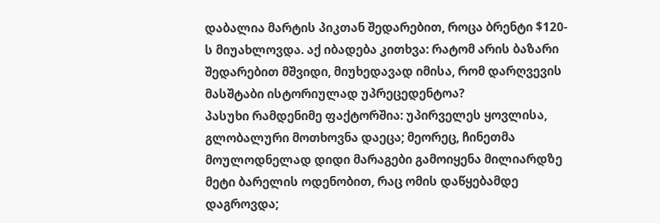დაბალია მარტის პიკთან შედარებით, როცა ბრენტი $120-ს მიუახლოვდა. აქ იბადება კითხვა: რატომ არის ბაზარი შედარებით მშვიდი, მიუხედავად იმისა, რომ დარღვევის მასშტაბი ისტორიულად უპრეცედენტოა?
პასუხი რამდენიმე ფაქტორშია: უპირველეს ყოვლისა, გლობალური მოთხოვნა დაეცა; მეორეც, ჩინეთმა მოულოდნელად დიდი მარაგები გამოიყენა მილიარდზე მეტი ბარელის ოდენობით, რაც ომის დაწყებამდე დაგროვდა;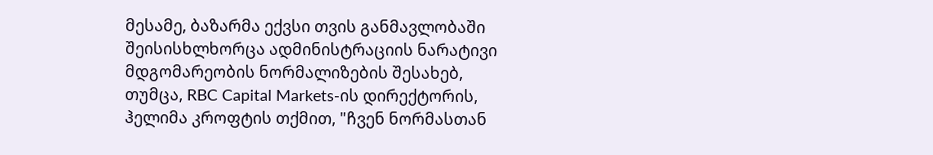მესამე, ბაზარმა ექვსი თვის განმავლობაში შეისისხლხორცა ადმინისტრაციის ნარატივი მდგომარეობის ნორმალიზების შესახებ, თუმცა, RBC Capital Markets-ის დირექტორის, ჰელიმა კროფტის თქმით, "ჩვენ ნორმასთან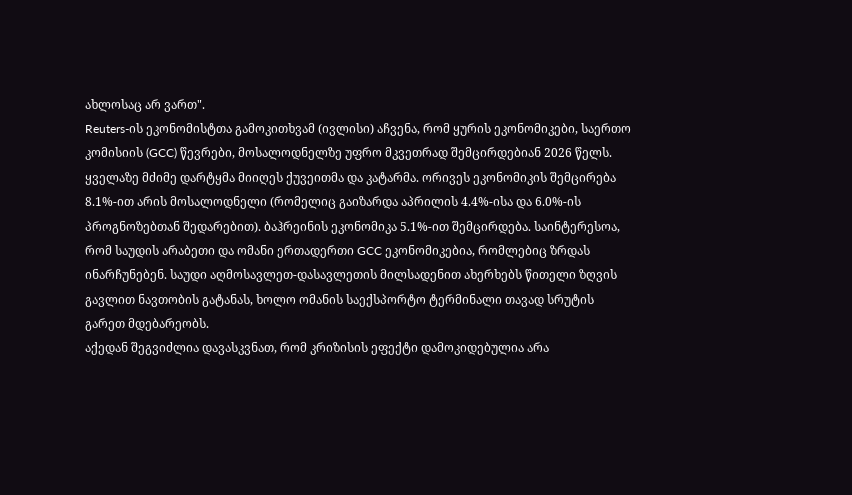ახლოსაც არ ვართ".
Reuters-ის ეკონომისტთა გამოკითხვამ (ივლისი) აჩვენა, რომ ყურის ეკონომიკები, საერთო კომისიის (GCC) წევრები, მოსალოდნელზე უფრო მკვეთრად შემცირდებიან 2026 წელს. ყველაზე მძიმე დარტყმა მიიღეს ქუვეითმა და კატარმა. ორივეს ეკონომიკის შემცირება 8.1%-ით არის მოსალოდნელი (რომელიც გაიზარდა აპრილის 4.4%-ისა და 6.0%-ის პროგნოზებთან შედარებით). ბაჰრეინის ეკონომიკა 5.1%-ით შემცირდება. საინტერესოა, რომ საუდის არაბეთი და ომანი ერთადერთი GCC ეკონომიკებია, რომლებიც ზრდას ინარჩუნებენ. საუდი აღმოსავლეთ-დასავლეთის მილსადენით ახერხებს წითელი ზღვის გავლით ნავთობის გატანას, ხოლო ომანის საექსპორტო ტერმინალი თავად სრუტის გარეთ მდებარეობს.
აქედან შეგვიძლია დავასკვნათ, რომ კრიზისის ეფექტი დამოკიდებულია არა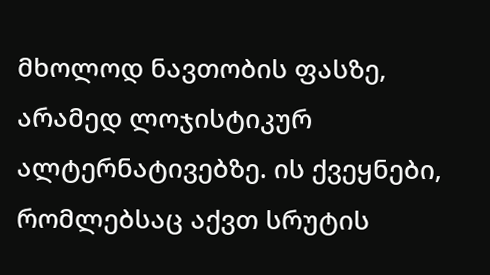მხოლოდ ნავთობის ფასზე, არამედ ლოჯისტიკურ ალტერნატივებზე. ის ქვეყნები, რომლებსაც აქვთ სრუტის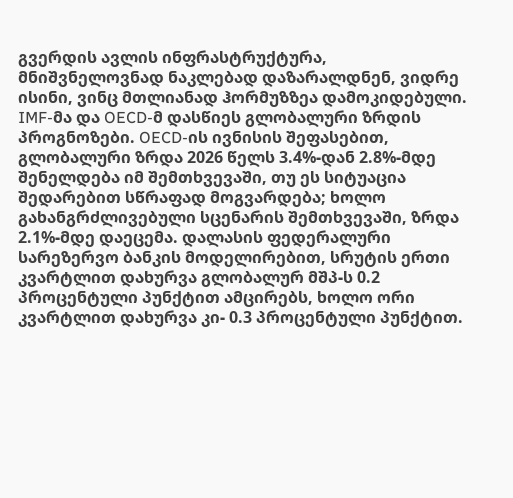გვერდის ავლის ინფრასტრუქტურა, მნიშვნელოვნად ნაკლებად დაზარალდნენ, ვიდრე ისინი, ვინც მთლიანად ჰორმუზზეა დამოკიდებული.
IMF-მა და OECD-მ დასწიეს გლობალური ზრდის პროგნოზები. OECD-ის ივნისის შეფასებით, გლობალური ზრდა 2026 წელს 3.4%-დან 2.8%-მდე შენელდება იმ შემთხვევაში, თუ ეს სიტუაცია შედარებით სწრაფად მოგვარდება; ხოლო გახანგრძლივებული სცენარის შემთხვევაში, ზრდა 2.1%-მდე დაეცემა. დალასის ფედერალური სარეზერვო ბანკის მოდელირებით, სრუტის ერთი კვარტლით დახურვა გლობალურ მშპ-ს 0.2 პროცენტული პუნქტით ამცირებს, ხოლო ორი კვარტლით დახურვა კი- 0.3 პროცენტული პუნქტით.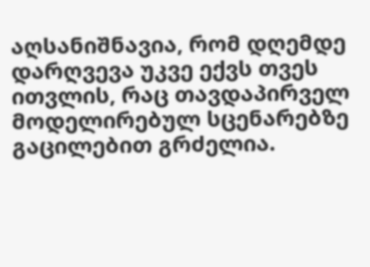აღსანიშნავია, რომ დღემდე დარღვევა უკვე ექვს თვეს ითვლის, რაც თავდაპირველ მოდელირებულ სცენარებზე გაცილებით გრძელია.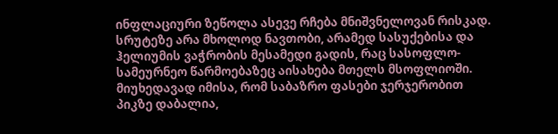ინფლაციური ზეწოლა ასევე რჩება მნიშვნელოვან რისკად. სრუტეზე არა მხოლოდ ნავთობი, არამედ სასუქებისა და ჰელიუმის ვაჭრობის მესამედი გადის, რაც სასოფლო-სამეურნეო წარმოებაზეც აისახება მთელს მსოფლიოში.
მიუხედავად იმისა, რომ საბაზრო ფასები ჯერჯერობით პიკზე დაბალია,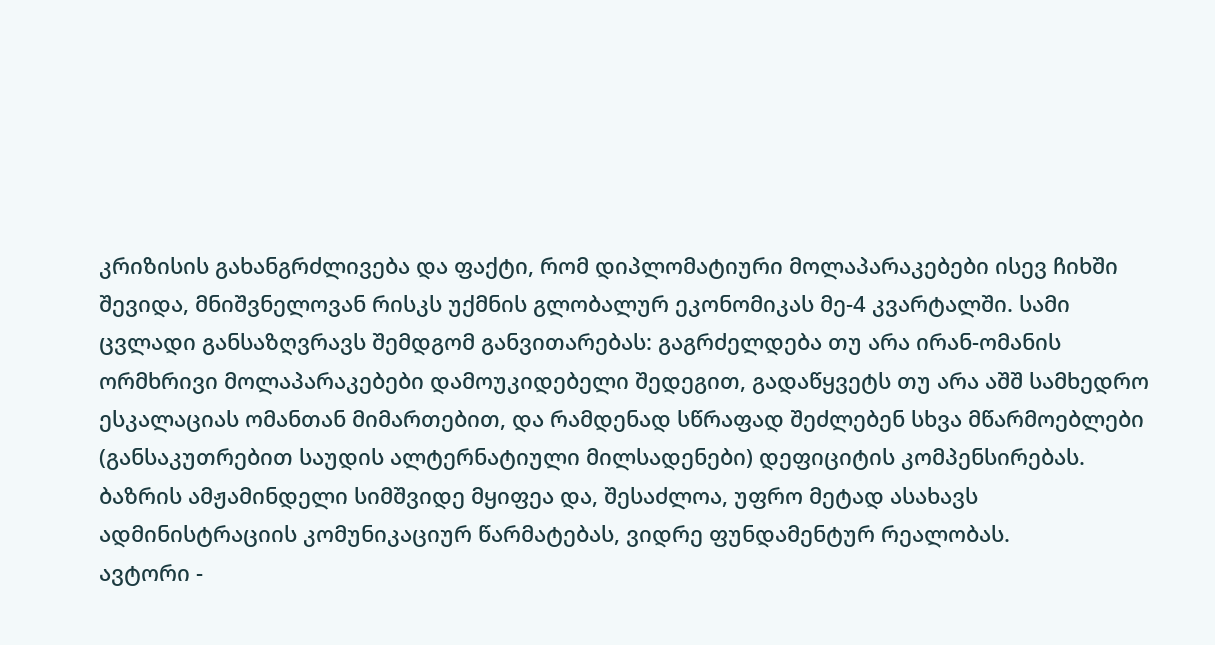კრიზისის გახანგრძლივება და ფაქტი, რომ დიპლომატიური მოლაპარაკებები ისევ ჩიხში შევიდა, მნიშვნელოვან რისკს უქმნის გლობალურ ეკონომიკას მე-4 კვარტალში. სამი ცვლადი განსაზღვრავს შემდგომ განვითარებას: გაგრძელდება თუ არა ირან-ომანის ორმხრივი მოლაპარაკებები დამოუკიდებელი შედეგით, გადაწყვეტს თუ არა აშშ სამხედრო ესკალაციას ომანთან მიმართებით, და რამდენად სწრაფად შეძლებენ სხვა მწარმოებლები (განსაკუთრებით საუდის ალტერნატიული მილსადენები) დეფიციტის კომპენსირებას. ბაზრის ამჟამინდელი სიმშვიდე მყიფეა და, შესაძლოა, უფრო მეტად ასახავს ადმინისტრაციის კომუნიკაციურ წარმატებას, ვიდრე ფუნდამენტურ რეალობას.
ავტორი -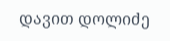დავით დოლიძე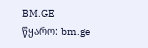BM.GE
წყარო: bm.ge